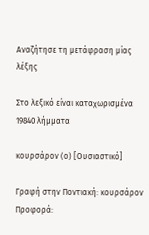Αναζήτησε τη μετάφραση μίας λέξης

Στο λεξικό είναι καταχωρισμένα 19840 λήμματα

κουρσάρον (ο) [Ουσιαστικό]

Γραφή στην Ποντιακή: κουρσάρον Προφορά: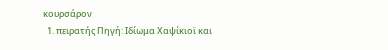κουρσάρον
  1. πειρατής Πηγή: Ιδίωμα Χαψίκιοϊ και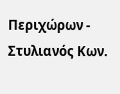Περιχώρων - Στυλιανός Κων.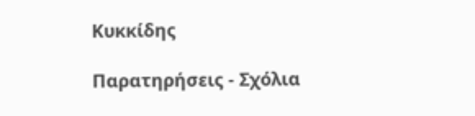Κυκκίδης

Παρατηρήσεις - Σχόλια